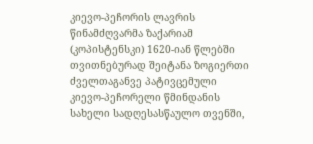კიევო-პეჩორის ლავრის წინამძღვარმა ზაქარიამ (კოპისტენსკი) 1620-იან წლებში თვითნებურად შეიტანა ზოგიერთი ძველთაგანვე პატივცემული
კიევო-პეჩორელი წმინდანის სახელი სადღესასწაულო თვენში,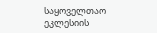საყოველთაო ეკლესიის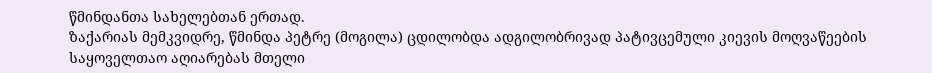წმინდანთა სახელებთან ერთად.
ზაქარიას მემკვიდრე, წმინდა პეტრე (მოგილა) ცდილობდა ადგილობრივად პატივცემული კიევის მოღვაწეების საყოველთაო აღიარებას მთელი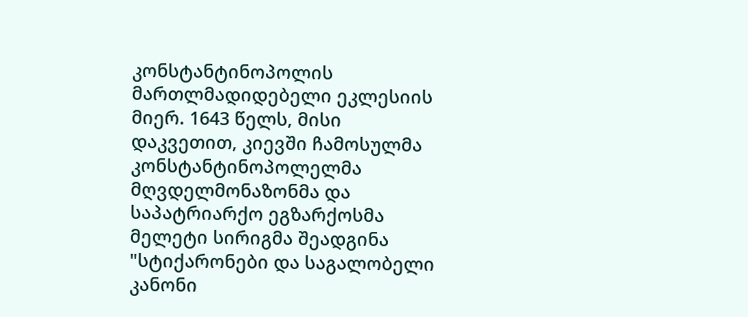კონსტანტინოპოლის მართლმადიდებელი ეკლესიის მიერ. 1643 წელს, მისი დაკვეთით, კიევში ჩამოსულმა კონსტანტინოპოლელმა მღვდელმონაზონმა და საპატრიარქო ეგზარქოსმა მელეტი სირიგმა შეადგინა "სტიქარონები და საგალობელი კანონი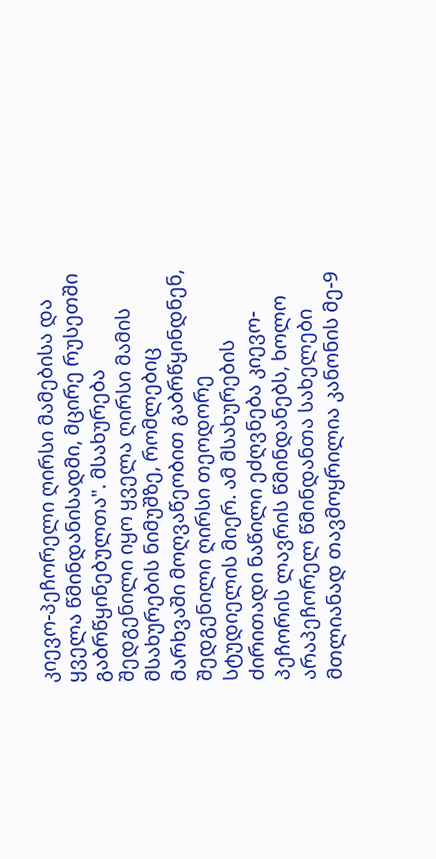კიევო-პეჩორელი ღირსი მამებისა და ყველა წმინდანისადმი, მცირე რუსეთში გაბრწყინებულთა". მსახურება შედგენილი იყო ყველა ღირსი მამის მსახურების ნიმუშზე, რომლებიც მარხვაში მოღვაწეობით გაბრწყინდნენ, შედგენილი ღირსი თეოდორე სტუდიელის მიერ. ამ მსახურების ძირითადი ნაწილი ეძღვნება კიევო-პეჩორის ლავრის წმინდანებს, ხოლო არაპეჩორელ წმინდანთა სახელები მთლიანად თავმოყრილია კანონის მე-9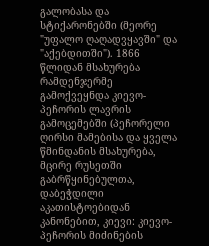გალობასა და სტიქარონებში (მეორე "უფალო ღაღადვყავში" და "აქებდითში"). 1866 წლიდან მსახურება რამდენჯერმე გამოქვეყნდა კიევო-პეჩორის ლავრის გამოცემებში (პეჩორელი ღირსი მამებისა და ყველა წმინდანის მსახურება, მცირე რუსეთში გაბრწყინებულთა, დაბეჭდილი აკათისტოებიდან კანონებით, კიევი: კიევო-პეჩორის მიძინების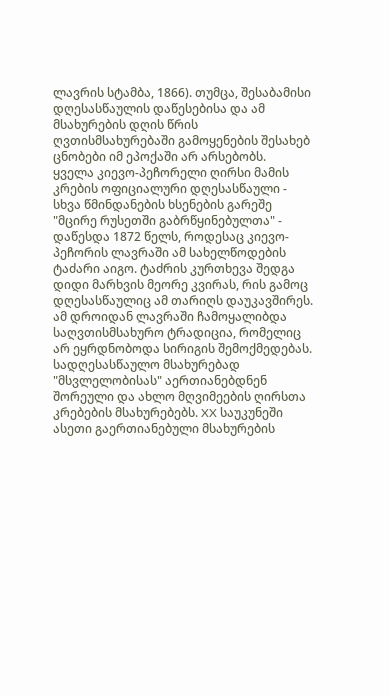ლავრის სტამბა, 1866). თუმცა, შესაბამისი დღესასწაულის დაწესებისა და ამ მსახურების დღის წრის ღვთისმსახურებაში გამოყენების შესახებ ცნობები იმ ეპოქაში არ არსებობს.
ყველა კიევო-პეჩორელი ღირსი მამის კრების ოფიციალური დღესასწაული - სხვა წმინდანების ხსენების გარეშე "მცირე რუსეთში გაბრწყინებულთა" - დაწესდა 1872 წელს, როდესაც კიევო-პეჩორის ლავრაში ამ სახელწოდების ტაძარი აიგო. ტაძრის კურთხევა შედგა დიდი მარხვის მეორე კვირას, რის გამოც დღესასწაულიც ამ თარიღს დაუკავშირეს. ამ დროიდან ლავრაში ჩამოყალიბდა საღვთისმსახურო ტრადიცია, რომელიც არ ეყრდნობოდა სირიგის შემოქმედებას. სადღესასწაულო მსახურებად "მსვლელობისას" აერთიანებდნენ შორეული და ახლო მღვიმეების ღირსთა კრებების მსახურებებს. XX საუკუნეში ასეთი გაერთიანებული მსახურების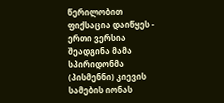წერილობით ფიქსაცია დაიწყეს - ერთი ვერსია შეადგინა მამა სპირიდონმა (პისმენნი) კიევის სამების იონას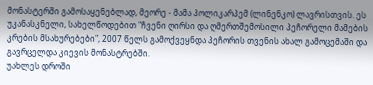მონასტერში გამოსაყენებლად, მეორე - მამა პოლიკარპემ (ლინენკო) ლავრისთვის. ეს უკანასკნელი, სახელწოდებით "ჩვენი ღირსი და ღმერთშემოსილი პეჩორელი მამების კრების მსახურებები", 2007 წელს გამოქვეყნდა პეჩორის თვენის ახალ გამოცემაში და გავრცელდა კიევის მონასტრებში.
უახლეს დროში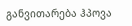განვითარება ჰპოვა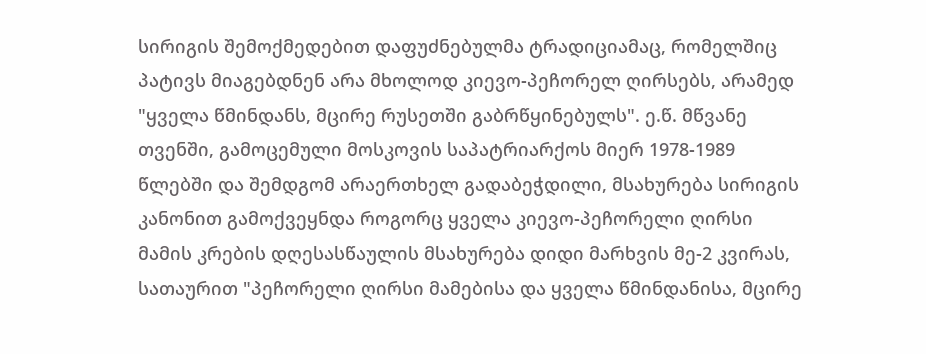სირიგის შემოქმედებით დაფუძნებულმა ტრადიციამაც, რომელშიც პატივს მიაგებდნენ არა მხოლოდ კიევო-პეჩორელ ღირსებს, არამედ "ყველა წმინდანს, მცირე რუსეთში გაბრწყინებულს". ე.წ. მწვანე თვენში, გამოცემული მოსკოვის საპატრიარქოს მიერ 1978-1989 წლებში და შემდგომ არაერთხელ გადაბეჭდილი, მსახურება სირიგის კანონით გამოქვეყნდა როგორც ყველა კიევო-პეჩორელი ღირსი მამის კრების დღესასწაულის მსახურება დიდი მარხვის მე-2 კვირას, სათაურით "პეჩორელი ღირსი მამებისა და ყველა წმინდანისა, მცირე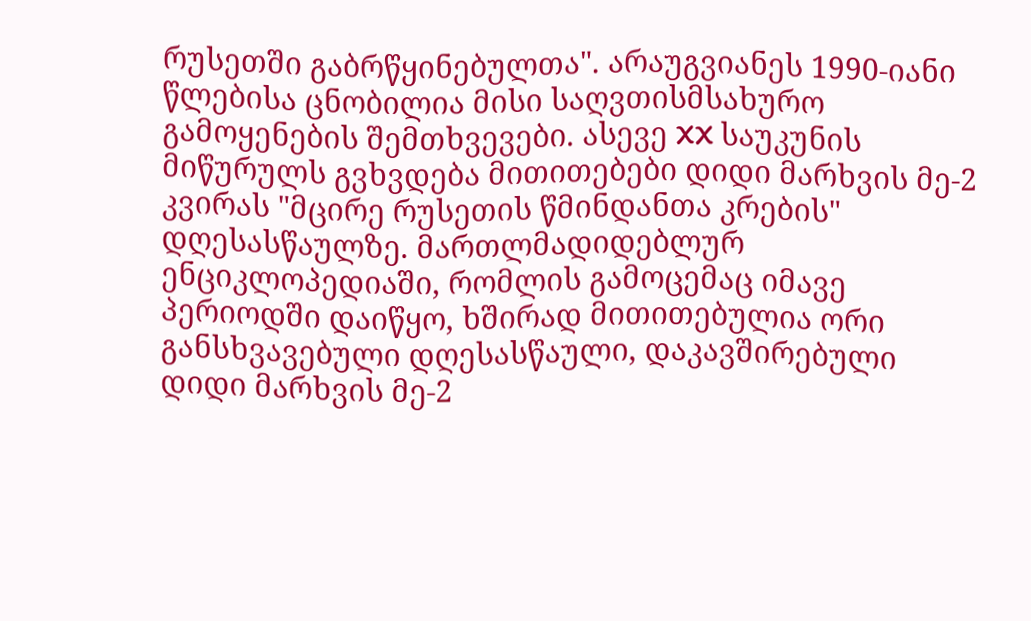რუსეთში გაბრწყინებულთა". არაუგვიანეს 1990-იანი წლებისა ცნობილია მისი საღვთისმსახურო გამოყენების შემთხვევები. ასევე XX საუკუნის მიწურულს გვხვდება მითითებები დიდი მარხვის მე-2 კვირას "მცირე რუსეთის წმინდანთა კრების" დღესასწაულზე. მართლმადიდებლურ ენციკლოპედიაში, რომლის გამოცემაც იმავე პერიოდში დაიწყო, ხშირად მითითებულია ორი განსხვავებული დღესასწაული, დაკავშირებული დიდი მარხვის მე-2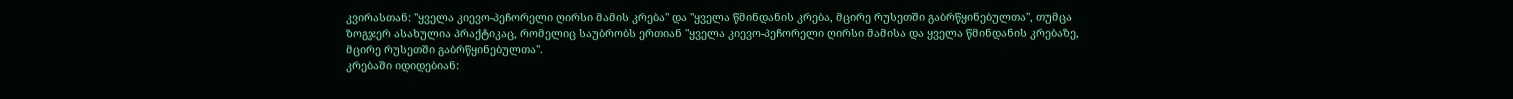კვირასთან: "ყველა კიევო-პეჩორელი ღირსი მამის კრება" და "ყველა წმინდანის კრება, მცირე რუსეთში გაბრწყინებულთა", თუმცა ზოგჯერ ასახულია პრაქტიკაც, რომელიც საუბრობს ერთიან "ყველა კიევო-პეჩორელი ღირსი მამისა და ყველა წმინდანის კრებაზე, მცირე რუსეთში გაბრწყინებულთა".
კრებაში იდიდებიან: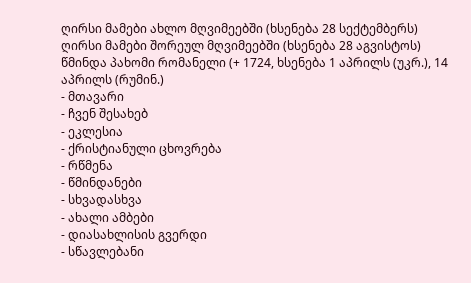ღირსი მამები ახლო მღვიმეებში (ხსენება 28 სექტემბერს)
ღირსი მამები შორეულ მღვიმეებში (ხსენება 28 აგვისტოს)
წმინდა პახომი რომანელი (+ 1724, ხსენება 1 აპრილს (უკრ.), 14 აპრილს (რუმინ.)
- მთავარი
- ჩვენ შესახებ
- ეკლესია
- ქრისტიანული ცხოვრება
- რწმენა
- წმინდანები
- სხვადასხვა
- ახალი ამბები
- დიასახლისის გვერდი
- სწავლებანი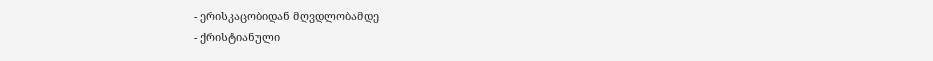- ერისკაცობიდან მღვდლობამდე
- ქრისტიანული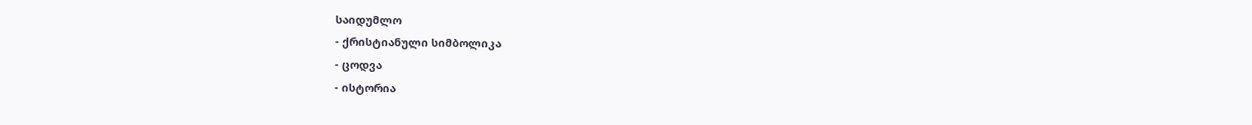საიდუმლო
- ქრისტიანული სიმბოლიკა
- ცოდვა
- ისტორია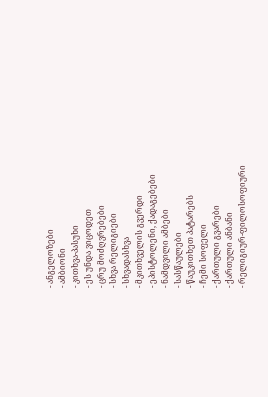- ანგელოზები
- ამბიონი
- კითხვა-პასუხი
- ეს უნდა ვიცოდეთ
- ცრუ მოძღვრებები
- სხვა რელიგიები
- სხვადასხვა
- მკითხველის გვერდი
- ეპისტოლენი, ქადაგებები
- ნამდვილი ამბები
- სასწაულები
- წაუკითხეთ პატარებს
- ჩემი სოფელი
- ქართული გვარები
- ქართული ანბანი
- რელიგიურ-ფილოსოფიური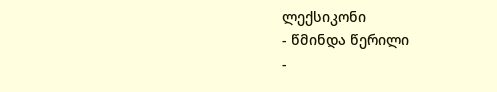ლექსიკონი
- წმინდა წერილი
-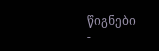წიგნები
-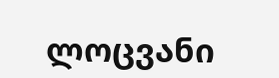ლოცვანი